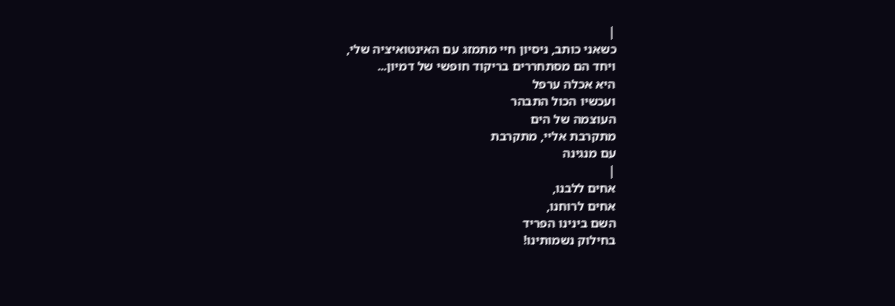|
כשאני כותב, ניסיון חיי מתמזג עם האינטואיציה שלי,
ויחד הם מסתחררים בריקוד חופשי של דמיון...
היא אכלה ערפל
ועכשיו הכול התבהר
העוצמה של הים
מתקרבת אליי, מתקרבת
עם מנגינה
|
אחים ללבנו,
אחים לרוחנו,
השם בינינו הפריד
בחילוק נשמותינו!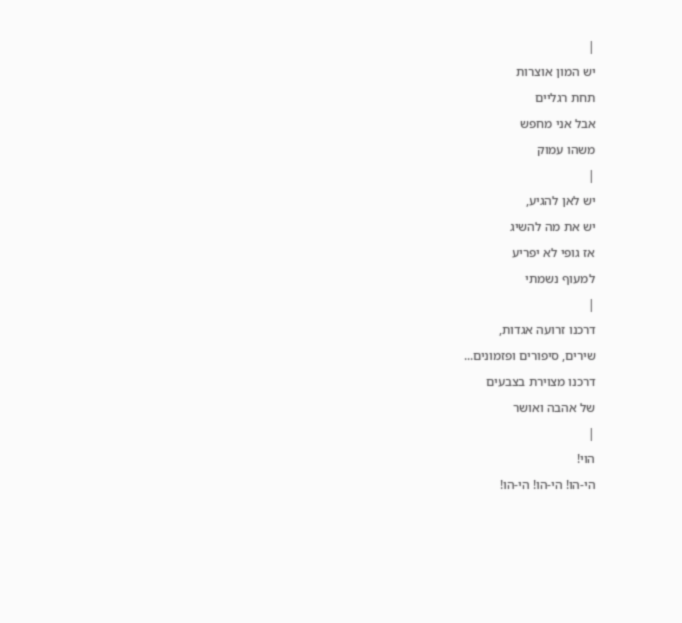|
יש המון אוצרות
תחת רגליים
אבל אני מחפש
משהו עמוק
|
יש לאן להגיע,
יש את מה להשיג
אז גופי לא יפריע
למעוף נשמתי
|
דרכנו זרועה אגדות,
שירים, סיפורים ופזמונים...
דרכנו מצוירת בצבעים
של אהבה ואושר
|
הוי!
הי-הו! הי-הו! הי-הו!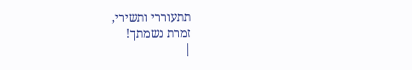תתעוררי ותשירי,
זמרת נשמתך!
|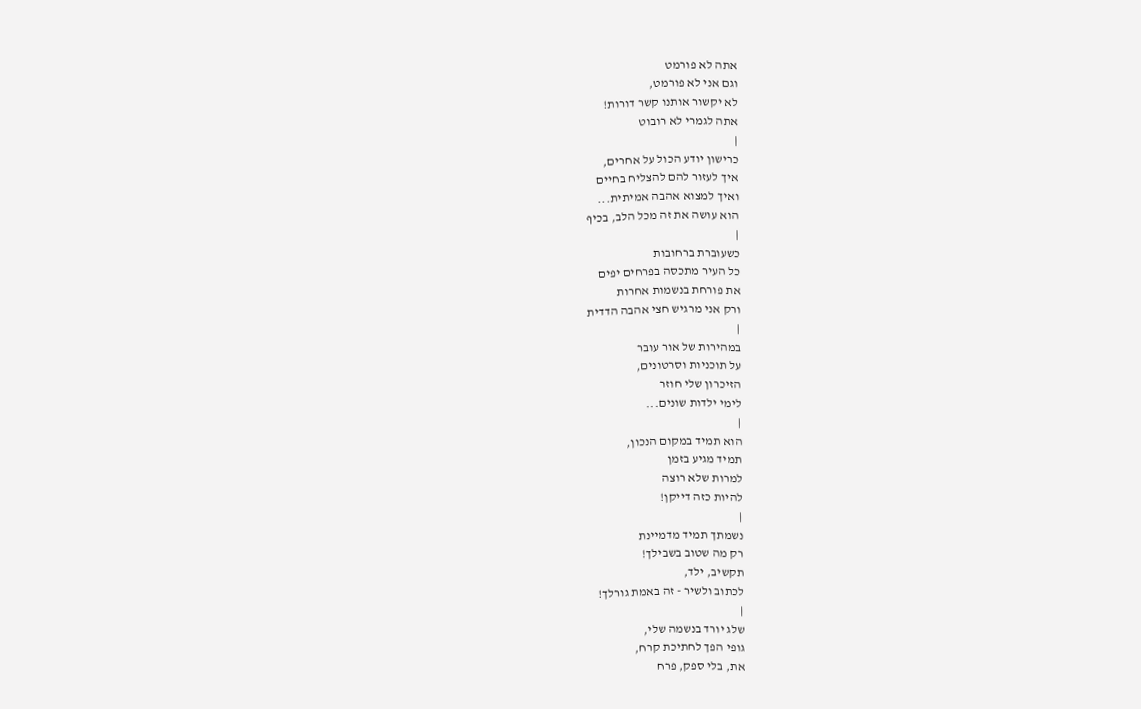אתה לא פורמט
וגם אני לא פורמט,
לא יקשור אותנו קשר דורות!
אתה לגמרי לא רובוט
|
כרישון יודע הכול על אחרים,
איך לעזור להם להצליח בחיים
ואיך למצוא אהבה אמיתית...
הוא עושה את זה מכל הלב, בכיף
|
כשעוברת ברחובות
כל העיר מתכסה בפרחים יפים
את פורחת בנשמות אחרות
ורק אני מרגיש חצי אהבה הדדית
|
במהירות של אור עובר
על תוכניות וסרטונים,
הזיכרון שלי חוזר
לימי ילדות שונים...
|
הוא תמיד במקום הנכון,
תמיד מגיע בזמן
למרות שלא רוצה
להיות כזה דייקן!
|
נשמתך תמיד מדמיינת
רק מה שטוב בשבילך!
תקשיב, ילד,
לכתוב ולשיר - זה באמת גורלך!
|
שלג יורד בנשמה שלי,
גופי הפך לחתיכת קרח,
את, בלי ספק, פרח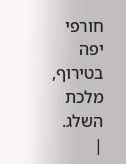חורפי
יפה בטירוף, מלכת השלג.
|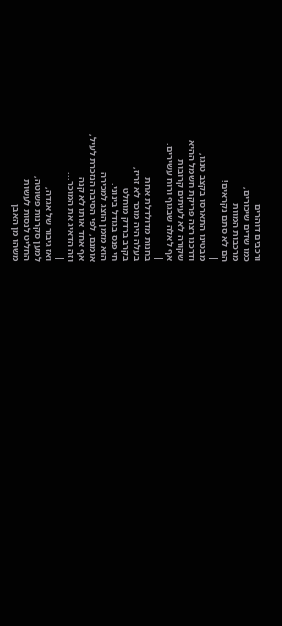ורכבים דוהרים
כמו שדים שיכורים,
מרכבות המוות
הם לא סתם נקראים!
|
מבטינו התארסו בקצב טנגו,
ודרכנו רצה פריקת חשמל ההיא
שקורה לא לעיתים קרובות
אף לאלה שבגוף ורוח עשירים.
|
בחנות מדולדלת אחת
בעלה היה מוכר לא זריז,
בקרב ברדק מוחלט
חי פנס בגודל בינוני.
הוא מזמן הוצג למכירה
אומנם, לפי הסיבה הנזכרת לעיל,
אף אחד אותו לא קנה
וזה הדאיג את המוכר...
|
ואז גיבור של אגדה,
למען סקרנות פשוטה,
החליט לנסות לעשות
משהו מן האבן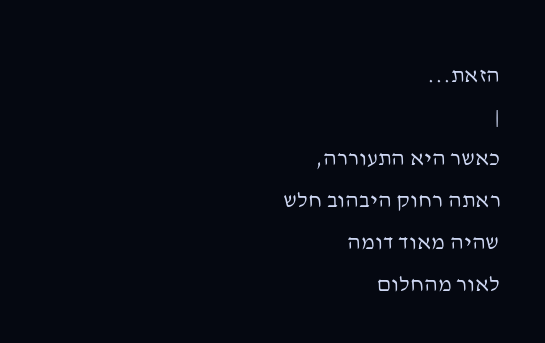הזאת...
|
כאשר היא התעוררה,
ראתה רחוק היבהוב חלש
שהיה מאוד דומה
לאור מהחלום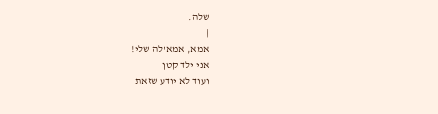שלה.
|
אמא, אמא'לה שלי!
אני ילד קטן
ועוד לא יודע שזאת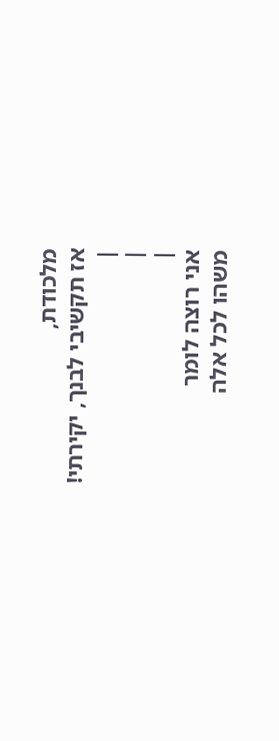מלכודת,
אז תקשיבי לבנך, יקירתי!
|
|
|
אני רוצה לומר
משהו לכל אלה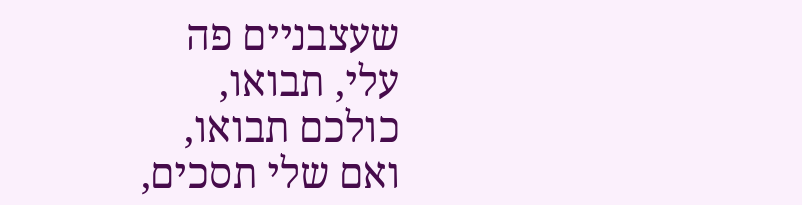שעצבניים פה
עלי, תבואו,
כולכם תבואו,
ואם שלי תסכים,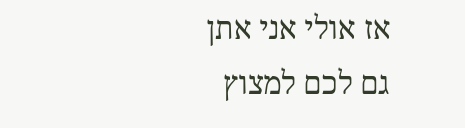אז אולי אני אתן
גם לכם למצוץ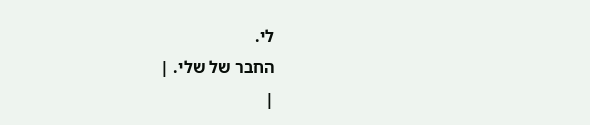לי.
החבר של שלי. |
|